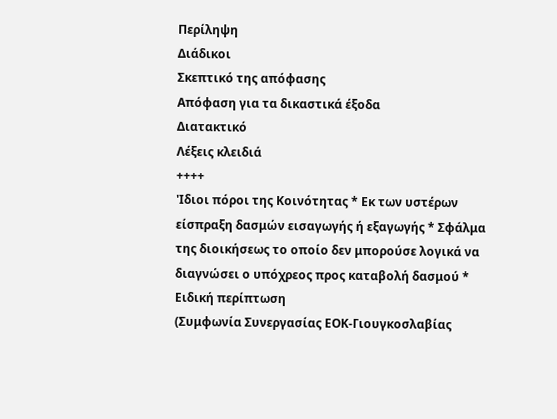Περίληψη
Διάδικοι
Σκεπτικό της απόφασης
Απόφαση για τα δικαστικά έξοδα
Διατακτικό
Λέξεις κλειδιά
++++
'Ιδιοι πόροι της Κοινότητας * Εκ των υστέρων είσπραξη δασμών εισαγωγής ή εξαγωγής * Σφάλμα της διοικήσεως το οποίο δεν μπορούσε λογικά να διαγνώσει ο υπόχρεος προς καταβολή δασμού * Ειδική περίπτωση
(Συμφωνία Συνεργασίας ΕΟΚ-Γιουγκοσλαβίας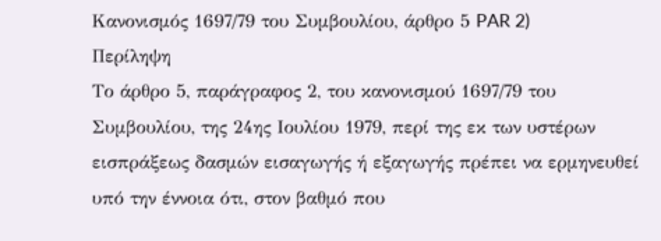Kανονισμός 1697/79 του Συμβουλίου, άρθρο 5 PAR 2)
Περίληψη
Το άρθρο 5, παράγραφος 2, του κανονισμού 1697/79 του Συμβουλίου, της 24ης Ιουλίου 1979, περί της εκ των υστέρων εισπράξεως δασμών εισαγωγής ή εξαγωγής πρέπει να ερμηνευθεί υπό την έννοια ότι, στον βαθμό που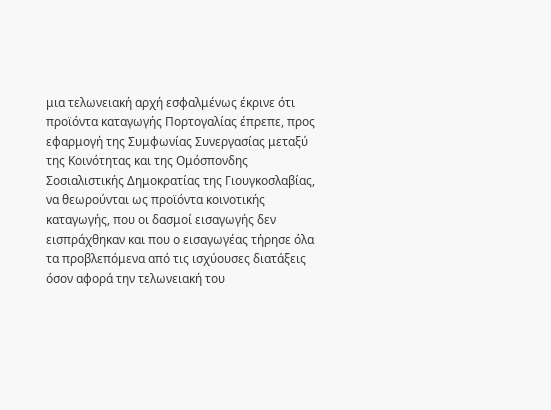μια τελωνειακή αρχή εσφαλμένως έκρινε ότι προϊόντα καταγωγής Πορτογαλίας έπρεπε, προς εφαρμογή της Συμφωνίας Συνεργασίας μεταξύ της Κοινότητας και της Ομόσπονδης Σοσιαλιστικής Δημοκρατίας της Γιουγκοσλαβίας, να θεωρούνται ως προϊόντα κοινοτικής καταγωγής, που οι δασμοί εισαγωγής δεν εισπράχθηκαν και που ο εισαγωγέας τήρησε όλα τα προβλεπόμενα από τις ισχύουσες διατάξεις όσον αφορά την τελωνειακή του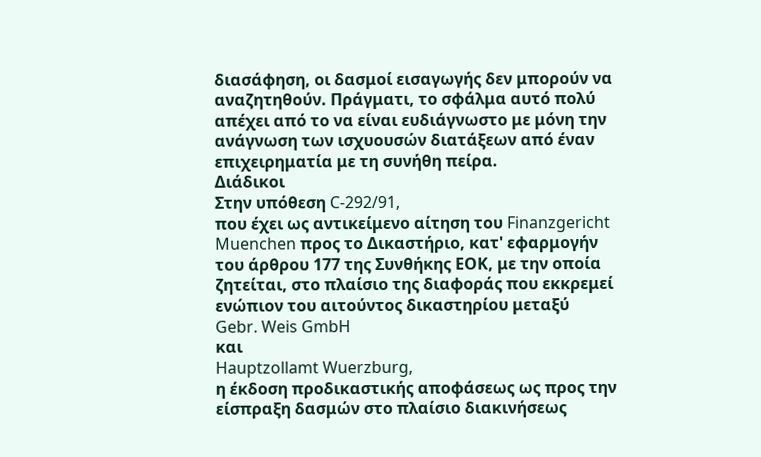διασάφηση, οι δασμοί εισαγωγής δεν μπορούν να αναζητηθούν. Πράγματι, το σφάλμα αυτό πολύ απέχει από το να είναι ευδιάγνωστο με μόνη την ανάγνωση των ισχυουσών διατάξεων από έναν επιχειρηματία με τη συνήθη πείρα.
Διάδικοι
Στην υπόθεση C-292/91,
που έχει ως αντικείμενο αίτηση του Finanzgericht Muenchen προς το Δικαστήριο, κατ' εφαρμογήν του άρθρου 177 της Συνθήκης ΕΟΚ, με την οποία ζητείται, στο πλαίσιο της διαφοράς που εκκρεμεί ενώπιον του αιτούντος δικαστηρίου μεταξύ
Gebr. Weis GmbH
και
Hauptzollamt Wuerzburg,
η έκδοση προδικαστικής αποφάσεως ως προς την είσπραξη δασμών στο πλαίσιο διακινήσεως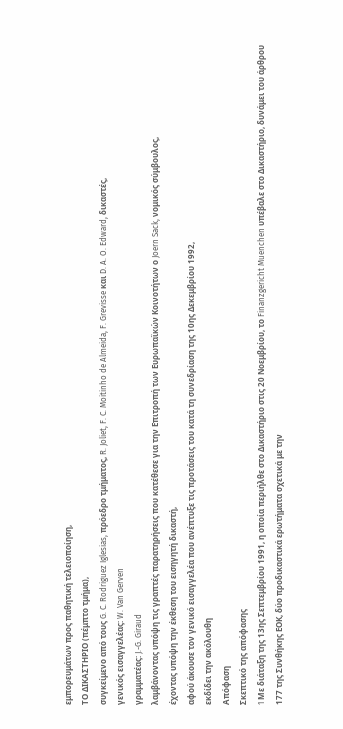εμπορευμάτων προς παθητική τελειοποίηση,
ΤΟ ΔΙΚΑΣΤΗΡΙΟ (πέμπτο τμήμα),
συγκείμενο από τους G. C. Rodriguez Iglesias, πρόεδρο τμήματος, R. Joliet, F. C. Moitinho de Almeida, F. Grevisse και D. A. O. Edward, δικαστές,
γενικός εισαγγελέας: W. Van Gerven
γραμματέας: J.-G. Giraud
λαμβάνοντας υπόψη τις γραπτές παρατηρήσεις που κατέθεσε για την Επιτροπή των Ευρωπαϊκών Κοινοτήτων ο Joern Sack, νομικός σύμβουλος,
έχοντας υπόψη την έκθεση τoυ εισηγητή δικαστή,
αφού άκουσε τον γενικό εισαγγελέα που ανέπτυξε τις προτάσεις του κατά τη συνεδρίαση της 10ης Δεκεμβρίου 1992,
εκδίδει την ακόλουθη
Απόφαση
Σκεπτικό της απόφασης
1 Mε διάταξη της 13ης Σεπτεμβρίου 1991, η οποία περιήλθε στο Δικαστήριο στις 20 Νοεμβρίου, το Finanzgericht Muenchen υπέβαλε στο Δικαστήριο, δυνάμει του άρθρου 177 της Συνθήκης ΕΟΚ, δύο προδικαστικά ερωτήματα σχετικά με την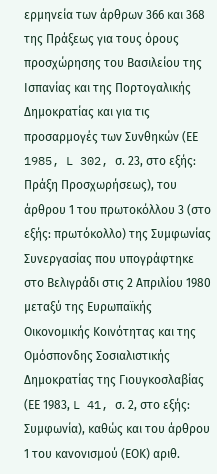ερμηνεία των άρθρων 366 και 368 της Πράξεως για τους όρους προσχώρησης του Βασιλείου της Ισπανίας και της Πορτογαλικής Δημοκρατίας και για τις προσαρμογές των Συνθηκών (ΕΕ 1985, L 302, σ. 23, στο εξής: Πράξη Προσχωρήσεως), του άρθρου 1 του πρωτοκόλλου 3 (στο εξής: πρωτόκολλο) της Συμφωνίας Συνεργασίας που υπογράφτηκε στο Βελιγράδι στις 2 Απριλίου 1980 μεταξύ της Ευρωπαϊκής Οικονομικής Κοινότητας και της Ομόσπονδης Σοσιαλιστικής Δημοκρατίας της Γιουγκοσλαβίας (ΕΕ 1983, L 41, σ. 2, στο εξής: Συμφωνία), καθώς και του άρθρου 1 του κανονισμού (ΕΟΚ) αριθ.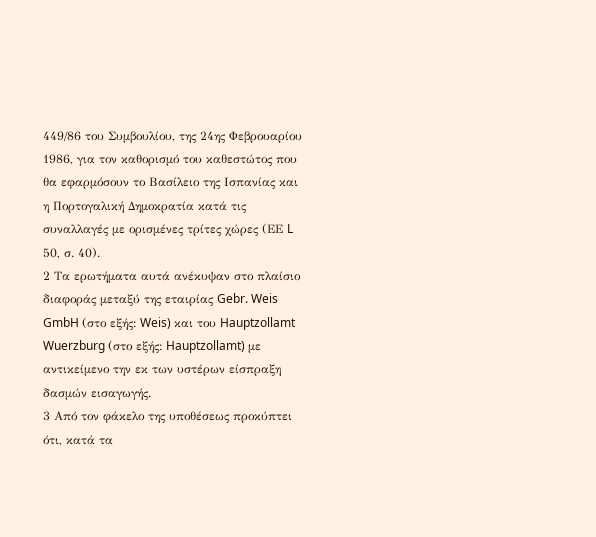449/86 του Συμβουλίου, της 24ης Φεβρουαρίου 1986, για τον καθορισμό του καθεστώτος που θα εφαρμόσουν το Βασίλειο της Ισπανίας και η Πορτογαλική Δημοκρατία κατά τις συναλλαγές με ορισμένες τρίτες χώρες (ΕΕ L 50, σ. 40).
2 Τα ερωτήματα αυτά ανέκυψαν στο πλαίσιο διαφοράς μεταξύ της εταιρίας Gebr. Weis GmbH (στο εξής: Weis) και του Hauptzollamt Wuerzburg (στο εξής: Hauptzollamt) με αντικείμενο την εκ των υστέρων είσπραξη δασμών εισαγωγής.
3 Από τον φάκελο της υποθέσεως προκύπτει ότι, κατά τα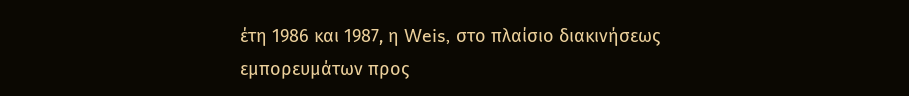έτη 1986 και 1987, η Weis, στο πλαίσιο διακινήσεως εμπορευμάτων προς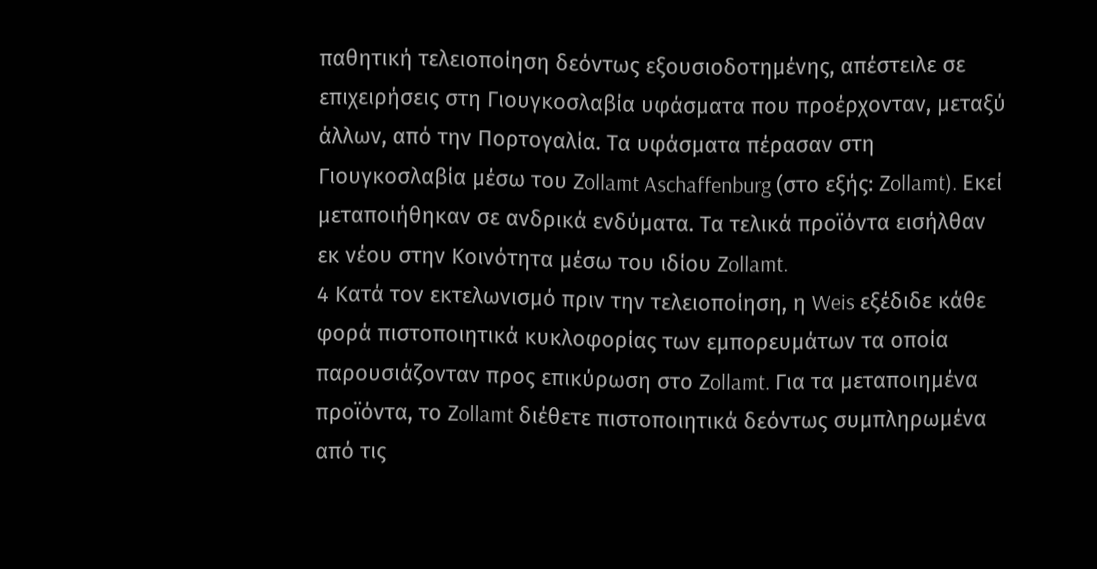παθητική τελειοποίηση δεόντως εξουσιοδοτημένης, απέστειλε σε επιχειρήσεις στη Γιουγκοσλαβία υφάσματα που προέρχονταν, μεταξύ άλλων, από την Πορτογαλία. Τα υφάσματα πέρασαν στη Γιουγκοσλαβία μέσω του Ζollamt Aschaffenburg (στο εξής: Ζollamt). Εκεί μεταποιήθηκαν σε ανδρικά ενδύματα. Τα τελικά προϊόντα εισήλθαν εκ νέου στην Κοινότητα μέσω του ιδίου Ζollamt.
4 Κατά τον εκτελωνισμό πριν την τελειοποίηση, η Weis εξέδιδε κάθε φορά πιστοποιητικά κυκλοφορίας των εμπορευμάτων τα οποία παρουσιάζονταν προς επικύρωση στο Ζollamt. Για τα μεταποιημένα προϊόντα, το Ζollamt διέθετε πιστοποιητικά δεόντως συμπληρωμένα από τις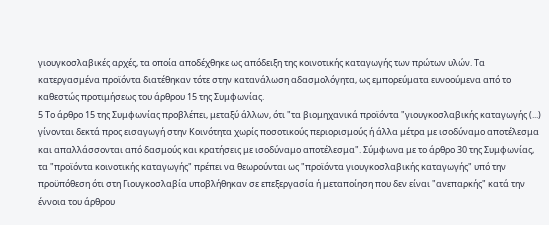γιουγκοσλαβικές αρχές, τα οποία αποδέχθηκε ως απόδειξη της κοινοτικής καταγωγής των πρώτων υλών. Τα κατεργασμένα προϊόντα διατέθηκαν τότε στην κατανάλωση αδασμολόγητα, ως εμπορεύματα ευνοούμενα από το καθεστώς προτιμήσεως του άρθρου 15 της Συμφωνίας.
5 Το άρθρο 15 της Συμφωνίας προβλέπει, μεταξύ άλλων, ότι "τα βιομηχανικά προϊόντα "γιουγκοσλαβικής καταγωγής (...) γίνονται δεκτά προς εισαγωγή στην Κοινότητα χωρίς ποσοτικούς περιορισμούς ή άλλα μέτρα με ισοδύναμο αποτέλεσμα και απαλλάσσονται από δασμούς και κρατήσεις με ισοδύναμο αποτέλεσμα". Σύμφωνα με το άρθρο 30 της Συμφωνίας, τα "προϊόντα κοινοτικής καταγωγής" πρέπει να θεωρούνται ως "προϊόντα γιουγκοσλαβικής καταγωγής" υπό την προϋπόθεση ότι στη Γιουγκοσλαβία υποβλήθηκαν σε επεξεργασία ή μεταποίηση που δεν είναι "ανεπαρκής" κατά την έννοια του άρθρου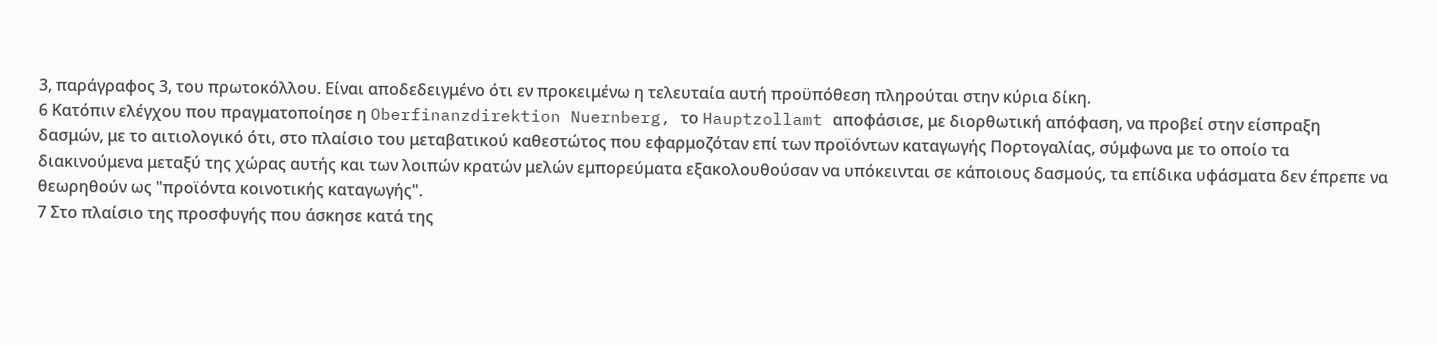3, παράγραφος 3, του πρωτοκόλλου. Είναι αποδεδειγμένο ότι εν προκειμένω η τελευταία αυτή προϋπόθεση πληρούται στην κύρια δίκη.
6 Κατόπιν ελέγχου που πραγματοποίησε η Oberfinanzdirektion Nuernberg, το Hauptzollamt αποφάσισε, με διορθωτική απόφαση, να προβεί στην είσπραξη δασμών, με το αιτιολογικό ότι, στο πλαίσιο του μεταβατικού καθεστώτος που εφαρμοζόταν επί των προϊόντων καταγωγής Πορτογαλίας, σύμφωνα με το οποίο τα διακινούμενα μεταξύ της χώρας αυτής και των λοιπών κρατών μελών εμπορεύματα εξακολουθούσαν να υπόκεινται σε κάποιους δασμούς, τα επίδικα υφάσματα δεν έπρεπε να θεωρηθούν ως "προϊόντα κοινοτικής καταγωγής".
7 Στο πλαίσιο της προσφυγής που άσκησε κατά της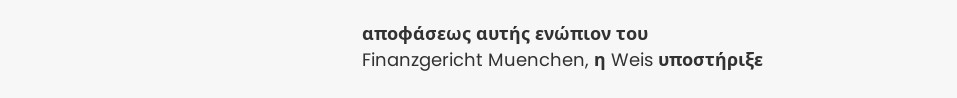αποφάσεως αυτής ενώπιον του Finanzgericht Muenchen, η Weis υποστήριξε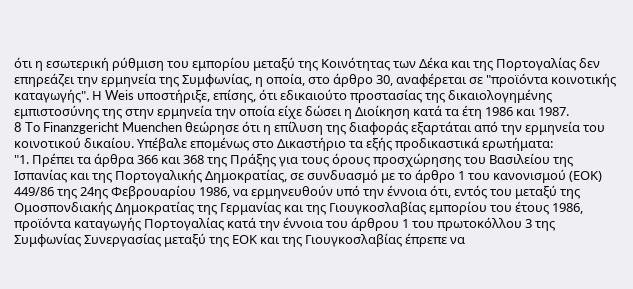ότι η εσωτερική ρύθμιση του εμπορίου μεταξύ της Κοινότητας των Δέκα και της Πορτογαλίας δεν επηρεάζει την ερμηνεία της Συμφωνίας, η οποία, στο άρθρο 30, αναφέρεται σε "προϊόντα κοινοτικής καταγωγής". Η Weis υποστήριξε, επίσης, ότι εδικαιούτο προστασίας της δικαιολογημένης εμπιστοσύνης της στην ερμηνεία την οποία είχε δώσει η Διοίκηση κατά τα έτη 1986 και 1987.
8 To Finanzgericht Muenchen θεώρησε ότι η επίλυση της διαφοράς εξαρτάται από την ερμηνεία του κοινοτικού δικαίου. Υπέβαλε επομένως στο Δικαστήριο τα εξής προδικαστικά ερωτήματα:
"1. Πρέπει τα άρθρα 366 και 368 της Πράξης για τους όρους προσχώρησης του Βασιλείου της Ισπανίας και της Πορτογαλικής Δημοκρατίας, σε συνδυασμό με το άρθρο 1 του κανονισμού (ΕΟΚ) 449/86 της 24ης Φεβρουαρίου 1986, να ερμηνευθούν υπό την έννοια ότι, εντός του μεταξύ της Ομοσπονδιακής Δημοκρατίας της Γερμανίας και της Γιουγκοσλαβίας εμπορίου του έτους 1986, προϊόντα καταγωγής Πορτογαλίας κατά την έννοια του άρθρου 1 του πρωτοκόλλου 3 της Συμφωνίας Συνεργασίας μεταξύ της ΕΟΚ και της Γιουγκοσλαβίας έπρεπε να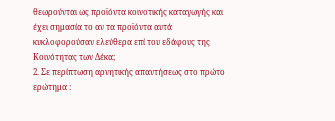θεωρούνται ως προϊόντα κοινοτικής καταγωγής και έχει σημασία το αν τα προϊόντα αυτά κυκλοφορούσαν ελεύθερα επί του εδάφους της Κοινότητας των Δέκα;
2. Σε περίπτωση αρνητικής απαντήσεως στο πρώτο ερώτημα :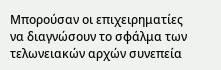Μπορούσαν οι επιχειρηματίες να διαγνώσουν το σφάλμα των τελωνειακών αρχών συνεπεία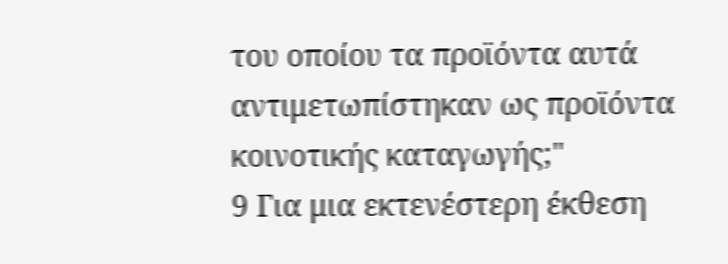του οποίου τα προϊόντα αυτά αντιμετωπίστηκαν ως προϊόντα κοινοτικής καταγωγής;"
9 Για μια εκτενέστερη έκθεση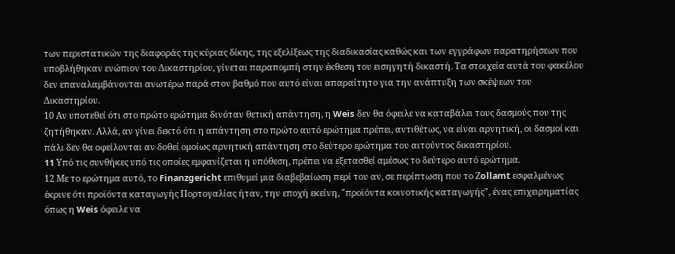των περιστατικών της διαφοράς της κύριας δίκης, της εξελίξεως της διαδικασίας καθώς και των εγγράφων παρατηρήσεων που υποβλήθηκαν ενώπιον του Δικαστηρίου, γίνεται παραπομπή στην έκθεση του εισηγητή δικαστή. Τα στοιχεία αυτά του φακέλου δεν επαναλαμβάνονται ανωτέρω παρά στον βαθμό που αυτό είναι απαραίτητο για την ανάπτυξη των σκέψεων του Δικαστηρίου.
10 Αν υποτεθεί ότι στο πρώτο ερώτημα δινόταν θετική απάντηση, η Weis δεν θα όφειλε να καταβάλει τους δασμούς που της ζητήθηκαν. Αλλά, αν γίνει δεκτό ότι η απάντηση στο πρώτο αυτό ερώτημα πρέπει, αντιθέτως, να είναι αρνητική, οι δασμοί και πάλι δεν θα οφείλονται αν δοθεί ομοίως αρνητική απάντηση στο δεύτερο ερώτημα του αιτούντος δικαστηρίου.
11 Yπό τις συνθήκες υπό τις οποίες εμφανίζεται η υπόθεση, πρέπει να εξετασθεί αμέσως το δεύτερο αυτό ερώτημα.
12 Με το ερώτημα αυτό, το Finanzgericht επιθυμεί μια διαβεβαίωση περί του αν, σε περίπτωση που το Ζollamt εσφαλμένως έκρινε ότι προϊόντα καταγωγής Πορτογαλίας ήταν, την εποχή εκείνη, "προϊόντα κοινοτικής καταγωγής", ένας επιχειρηματίας όπως η Weis όφειλε να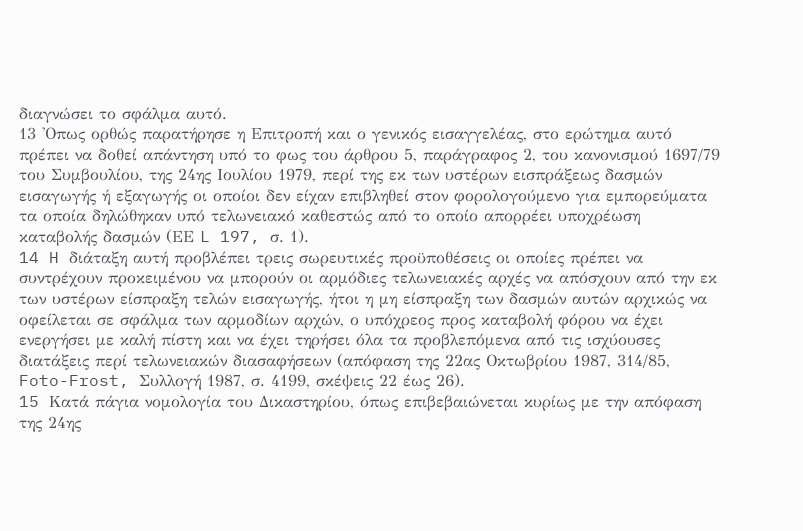διαγνώσει το σφάλμα αυτό.
13 'Οπως ορθώς παρατήρησε η Επιτροπή και ο γενικός εισαγγελέας, στο ερώτημα αυτό πρέπει να δοθεί απάντηση υπό το φως του άρθρου 5, παράγραφος 2, του κανονισμού 1697/79 του Συμβουλίου, της 24ης Ιουλίου 1979, περί της εκ των υστέρων εισπράξεως δασμών εισαγωγής ή εξαγωγής οι οποίοι δεν είχαν επιβληθεί στον φορολογούμενο για εμπορεύματα τα οποία δηλώθηκαν υπό τελωνειακό καθεστώς από το οποίο απορρέει υποχρέωση καταβολής δασμών (ΕΕ L 197, σ. 1).
14 H διάταξη αυτή προβλέπει τρεις σωρευτικές προϋποθέσεις οι οποίες πρέπει να συντρέχουν προκειμένου να μπορούν οι αρμόδιες τελωνειακές αρχές να απόσχουν από την εκ των υστέρων είσπραξη τελών εισαγωγής, ήτοι η μη είσπραξη των δασμών αυτών αρχικώς να οφείλεται σε σφάλμα των αρμοδίων αρχών, ο υπόχρεος προς καταβολή φόρου να έχει ενεργήσει με καλή πίστη και να έχει τηρήσει όλα τα προβλεπόμενα από τις ισχύουσες διατάξεις περί τελωνειακών διασαφήσεων (απόφαση της 22ας Οκτωβρίου 1987, 314/85, Foto-Frost, Συλλογή 1987, σ. 4199, σκέψεις 22 έως 26).
15 Kατά πάγια νομολογία του Δικαστηρίου, όπως επιβεβαιώνεται κυρίως με την απόφαση της 24ης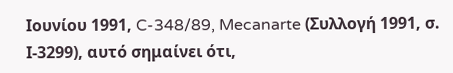Ιουνίου 1991, C-348/89, Mecanarte (Συλλογή 1991, σ. Ι-3299), αυτό σημαίνει ότι,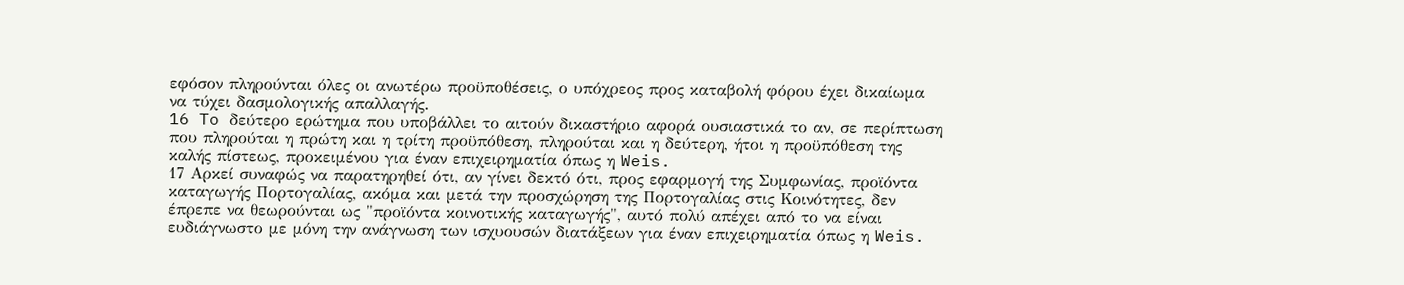εφόσον πληρούνται όλες οι ανωτέρω προϋποθέσεις, ο υπόχρεος προς καταβολή φόρου έχει δικαίωμα να τύχει δασμολογικής απαλλαγής.
16 To δεύτερο ερώτημα που υποβάλλει το αιτούν δικαστήριο αφορά ουσιαστικά το αν, σε περίπτωση που πληρούται η πρώτη και η τρίτη προϋπόθεση, πληρούται και η δεύτερη, ήτοι η προϋπόθεση της καλής πίστεως, προκειμένου για έναν επιχειρηματία όπως η Weis.
17 Αρκεί συναφώς να παρατηρηθεί ότι, αν γίνει δεκτό ότι, προς εφαρμογή της Συμφωνίας, προϊόντα καταγωγής Πορτογαλίας, ακόμα και μετά την προσχώρηση της Πορτογαλίας στις Κοινότητες, δεν έπρεπε να θεωρούνται ως "προϊόντα κοινοτικής καταγωγής", αυτό πολύ απέχει από το να είναι ευδιάγνωστο με μόνη την ανάγνωση των ισχυουσών διατάξεων για έναν επιχειρηματία όπως η Weis.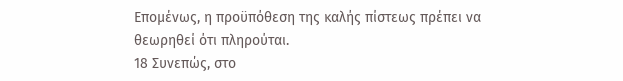Επομένως, η προϋπόθεση της καλής πίστεως πρέπει να θεωρηθεί ότι πληρούται.
18 Συνεπώς, στο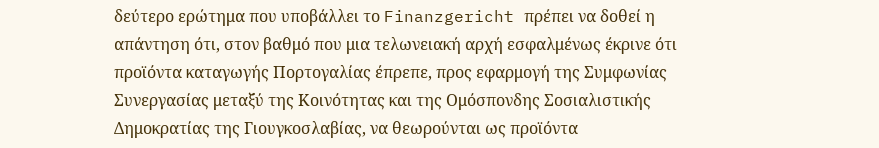δεύτερο ερώτημα που υποβάλλει το Finanzgericht πρέπει να δοθεί η απάντηση ότι, στον βαθμό που μια τελωνειακή αρχή εσφαλμένως έκρινε ότι προϊόντα καταγωγής Πορτογαλίας έπρεπε, προς εφαρμογή της Συμφωνίας Συνεργασίας μεταξύ της Κοινότητας και της Ομόσπονδης Σοσιαλιστικής Δημοκρατίας της Γιουγκοσλαβίας, να θεωρούνται ως προϊόντα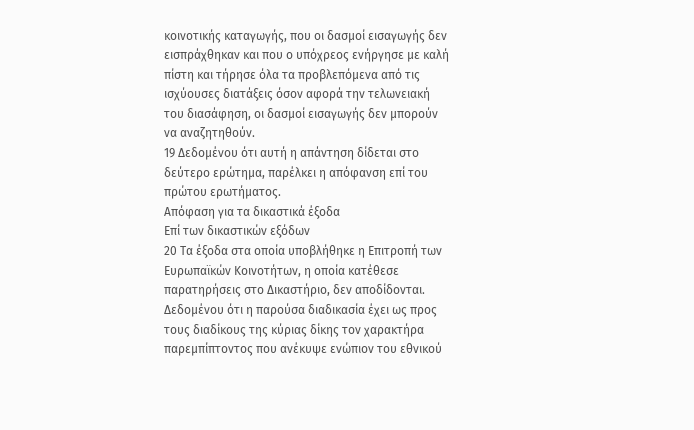κοινοτικής καταγωγής, που οι δασμοί εισαγωγής δεν εισπράχθηκαν και που ο υπόχρεος ενήργησε με καλή πίστη και τήρησε όλα τα προβλεπόμενα από τις ισχύουσες διατάξεις όσον αφορά την τελωνειακή του διασάφηση, οι δασμοί εισαγωγής δεν μπορούν να αναζητηθούν.
19 Δεδομένου ότι αυτή η απάντηση δίδεται στο δεύτερο ερώτημα, παρέλκει η απόφανση επί του πρώτου ερωτήματος.
Απόφαση για τα δικαστικά έξοδα
Επί των δικαστικών εξόδων
20 Τα έξοδα στα οποία υποβλήθηκε η Επιτροπή των Ευρωπαϊκών Κοινοτήτων, η οποία κατέθεσε παρατηρήσεις στο Δικαστήριο, δεν αποδίδονται. Δεδομένου ότι η παρούσα διαδικασία έχει ως προς τους διαδίκους της κύριας δίκης τον χαρακτήρα παρεμπίπτοντος που ανέκυψε ενώπιον του εθνικού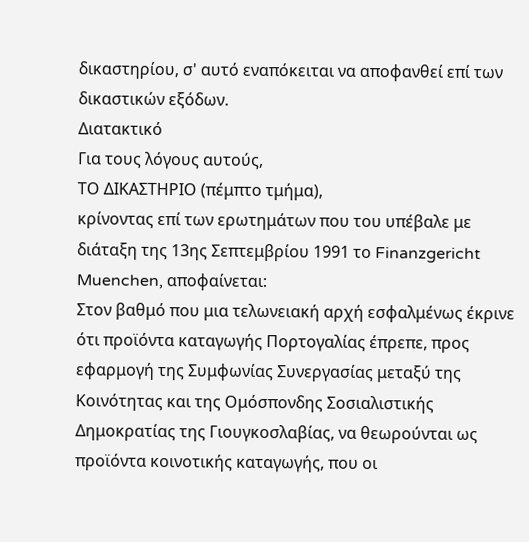δικαστηρίου, σ' αυτό εναπόκειται να αποφανθεί επί των δικαστικών εξόδων.
Διατακτικό
Για τους λόγους αυτούς,
ΤΟ ΔΙΚΑΣΤΗΡΙΟ (πέμπτο τμήμα),
κρίνοντας επί των ερωτημάτων που του υπέβαλε με διάταξη της 13ης Σεπτεμβρίου 1991 το Finanzgericht Muenchen, αποφαίνεται:
Στον βαθμό που μια τελωνειακή αρχή εσφαλμένως έκρινε ότι προϊόντα καταγωγής Πορτογαλίας έπρεπε, προς εφαρμογή της Συμφωνίας Συνεργασίας μεταξύ της Κοινότητας και της Ομόσπονδης Σοσιαλιστικής Δημοκρατίας της Γιουγκοσλαβίας, να θεωρούνται ως προϊόντα κοινοτικής καταγωγής, που οι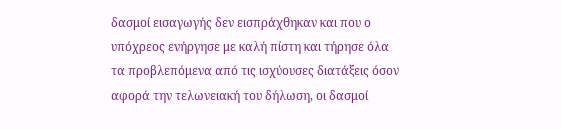δασμοί εισαγωγής δεν εισπράχθηκαν και που ο υπόχρεος ενήργησε με καλή πίστη και τήρησε όλα τα προβλεπόμενα από τις ισχύουσες διατάξεις όσον αφορά την τελωνειακή του δήλωση, οι δασμοί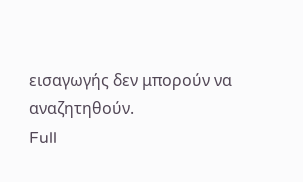εισαγωγής δεν μπορούν να αναζητηθούν.
Full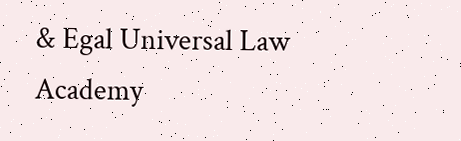& Egal Universal Law Academy